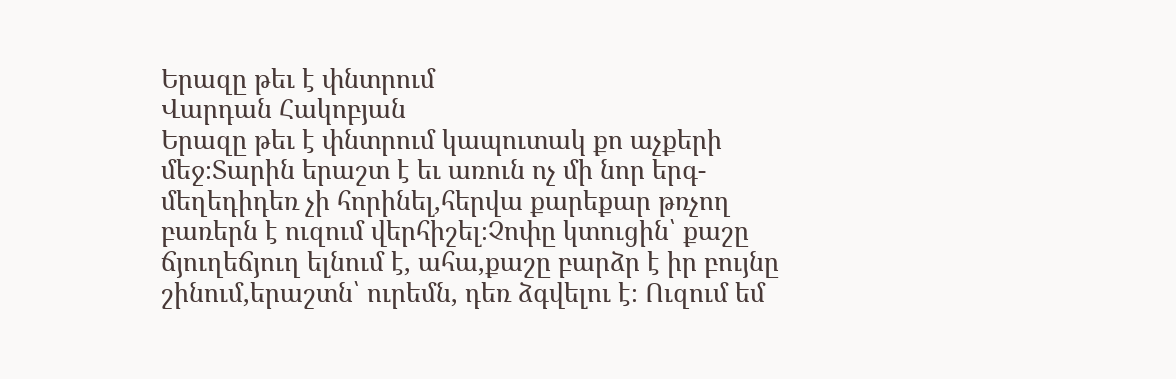Երազը թեւ է փնտրում
Վարդան Հակոբյան
Երազը թեւ է փնտրում կապուտակ քո աչքերի մեջ։Տարին երաշտ է եւ առուն ոչ մի նոր երգ-մեղեդիդեռ չի հորինել,հերվա քարեքար թռչող բառերն է ուզում վերհիշել։Չոփը կտուցին՝ քաշը ճյուղեճյուղ ելնում է, ահա,քաշը բարձր է իր բույնը շինում,երաշտն՝ ուրեմն, դեռ ձգվելու է։ Ուզում եմ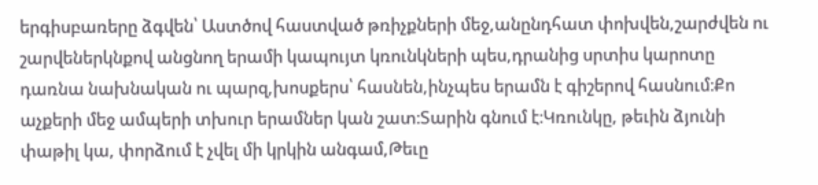երգիսբառերը ձգվեն՝ Աստծով հաստված թռիչքների մեջ,անընդհատ փոխվեն,շարժվեն ու շարվեներկնքով անցնող երամի կապույտ կռունկների պես,դրանից սրտիս կարոտը դառնա նախնական ու պարզ,խոսքերս՝ հասնեն,ինչպես երամն է գիշերով հասնում։Քո աչքերի մեջ ամպերի տխուր երամներ կան շատ։Տարին գնում է։Կռունկը, թեւին ձյունի փաթիլ կա, փորձում է չվել մի կրկին անգամ,Թեւը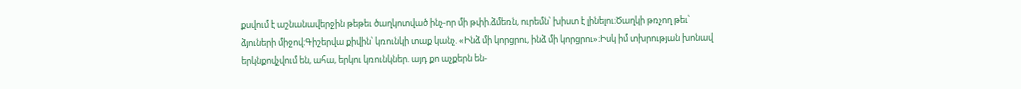քսվում է աշնանավերջին թեթեւ ծաղկոտված ինչ-որ մի թփի.ձմեռն, ուրեմն՝ խիստ է լինելու։Ծաղկի թռչող թեւ՝ ձյուների միջով։Գիշերվա քիվին՝ կռունկի տաք կանչ. «Ինձ մի կորցրու, ինձ մի կորցրու»։Իսկ իմ տխրության խոնավ երկնքովչվում են, ահա, երկու կռունկներ. այդ քո աչքերն են-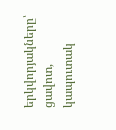երկվորյակները՝ ցավոտ, կապուտակ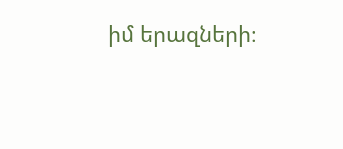իմ երազների։